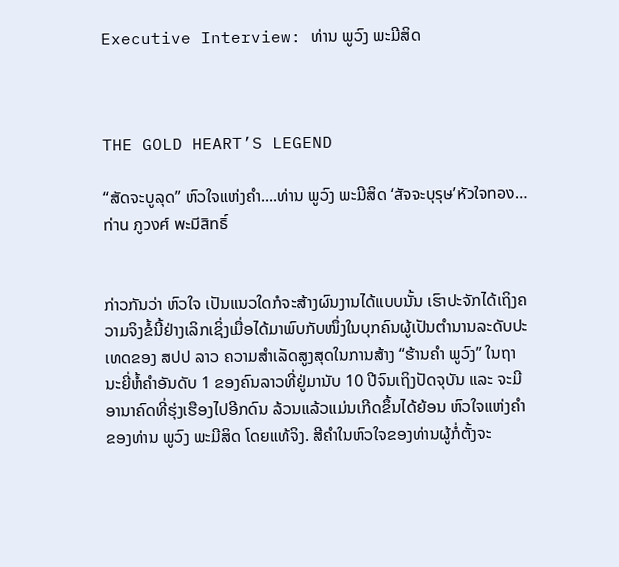Executive Interview: ທ່ານ ພູວົງ ພະມີສິດ



THE GOLD HEART’S LEGEND

“ສັດຈະບູລຸດ” ຫົວໃຈແຫ່ງຄໍາ....ທ່ານ ພູວົງ ພະມີສິດ ‘สัจจะบุรุษ’หัวใจทอง…ท่าน ภูวงศ์ พะมีสิทธิ์


ກ່າວກັນວ່າ ຫົວໃຈ ເປັນແນວໃດກໍຈະສ້າງຜົນງານໄດ້ແບບນັ້ນ ເຮົາປະຈັກໄດ້ເຖິງຄວາມຈິງຂໍ້ນີ້ຢ່າງເລິກເຊິ່ງເມື່ອໄດ້ມາພົບກັບໜຶ່ງໃນບຸກຄົນຜູ້ເປັນຕໍານານລະດັບປະເທດຂອງ ສປປ ລາວ ຄວາມສໍາເລັດສູງສຸດໃນການສ້າງ “ຮ້ານຄຳ ພູວົງ” ໃນຖານະຍີ່ຫໍ້ຄໍາອັນດັບ 1 ຂອງຄົນລາວທີ່ຢູ່ມານັບ 10 ປີຈົນເຖິງປັດຈຸບັນ ແລະ ຈະມີອານາຄົດທີ່ຮຸ່ງເຮືອງໄປອີກດົນ ລ້ວນແລ້ວແມ່ນເກີດຂຶ້ນໄດ້ຍ້ອນ ຫົວໃຈແຫ່ງຄໍາ ຂອງທ່ານ ພູວົງ ພະມີສິດ ໂດຍແທ້ຈິງ. ສີຄໍາໃນຫົວໃຈຂອງທ່ານຜູ້ກໍ່ຕັ້ງຈະ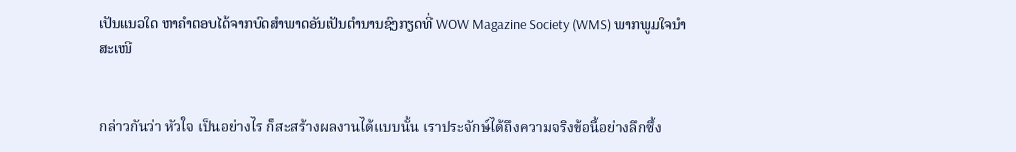ເປັນແນວໃດ ຫາຄໍາຕອບໄດ້ຈາກບົດສໍາພາດອັນເປັນຕໍານານຊົງກຽດທີ່ WOW Magazine Society (WMS) ພາກພູມໃຈນໍາສະເໜີ


กล่าวกันว่า หัวใจ เป็นอย่างไร ก็สะสร้างผลงานได้แบบนั้น เราประจักษ์ได้ถึงความจริงข้อนี้อย่างลึกซึ้ง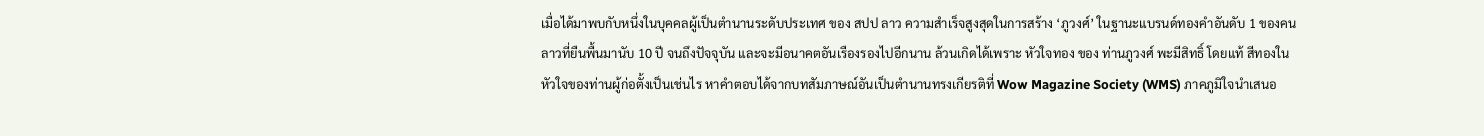เมื่อได้มาพบกับหนึ่งในบุคคลผู้เป็นตำนานระดับประเทศ ของ สปป ลาว ความสำเร็จสูงสุดในการสร้าง ‘ภูวงศ์’ ในฐานะแบรนด์ทองคำอันดับ 1 ของคนลาวที่ยืนพื้นมานับ 10 ปี จนถึงปัจจุบัน และจะมีอนาคตอันเรืองรองไปอีกนาน ล้วนเกิดได้เพราะ หัวใจทอง ของ ท่านภูวงศ์ พะมีสิทธิ์ โดยแท้ สีทองในหัวใจของท่านผู้ก่อตั้งเป็นเช่นไร หาคำตอบได้จากบทสัมภาษณ์อันเป็นตำนานทรงเกียรติที่ Wow Magazine Society (WMS) ภาคภูมิใจนำเสนอ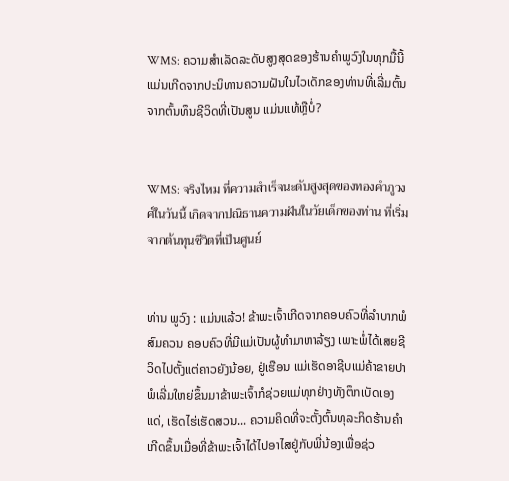WMS: ຄວາມສໍາເລັດລະດັບສູງສຸດຂອງຮ້ານຄໍາພູວົງໃນທຸກມື້ນີ້ ແມ່ນເກີດຈາກປະນິທານຄວາມຝັນໃນໄວເດັກຂອງທ່ານທີ່ເລີ່ມຕົ້ນຈາກຕົ້ນທຶນຊີວິດທີ່ເປັນສູນ ແມ່ນແທ້ຫຼືບໍ່?


WMS: จริงไหม ที่ความสำเร็จนะดับสูงสุดของทองคำภูวงศ์ในวันนี้ เกิดจากปณิธานความฝันในวัยเด็กของท่าน ที่เริ่มจากต้นทุนชีวิตที่เป็นศูนย์


ທ່ານ ພູວົງ : ແມ່ນແລ້ວ! ຂ້າພະເຈົ້າເກີດຈາກຄອບຄົວທີ່ລຳບາກພໍສົມຄວນ ຄອບຄົວທີ່ມີແມ່ເປັນຜູ້ທໍາມາຫາລ້ຽງ ເພາະພໍ່ໄດ້ເສຍຊີວິດໄປຕັ້ງແຕ່ຄາວຍັງນ້ອຍ, ຢູ່ເຮືອນ ແມ່ເຮັດອາຊີບແມ່ຄ້າຂາຍປາ ພໍເລີ່ມໃຫຍ່ຂຶ້ນມາຂ້າພະເຈົ້າກໍຊ່ວຍແມ່ທຸກຢ່າງທັງຕຶກເບັດເອງແດ່, ເຮັດໄຮ່ເຮັດສວນ... ຄວາມຄິດທີ່ຈະຕັ້ງຕົ້ນທຸລະກິດຮ້ານຄໍາ ເກີດຂຶ້ນເມື່ອທີ່ຂ້າພະເຈົ້າໄດ້ໄປອາໄສຢູ່ກັບພີ່ນ້ອງເພື່ອຊ່ວ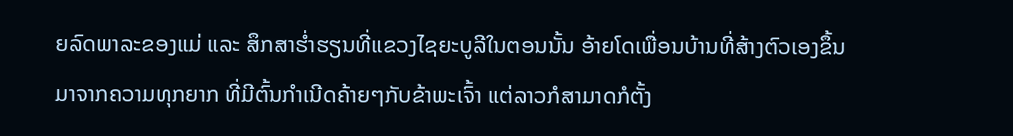ຍລົດພາລະຂອງແມ່ ແລະ ສຶກສາຮໍ່າຮຽນທີ່ແຂວງໄຊຍະບູລີໃນຕອນນັ້ນ ອ້າຍໂດເພື່ອນບ້ານທີ່ສ້າງຕົວເອງຂຶ້ນມາຈາກຄວາມທຸກຍາກ ທີ່ມີຕົ້ນກໍາເນີດຄ້າຍໆກັບຂ້າພະເຈົ້າ ແຕ່ລາວກໍສາມາດກໍຕັ້ງ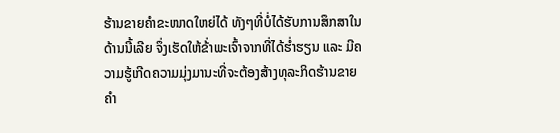ຮ້ານຂາຍຄໍາຂະໜາດໃຫຍ່ໄດ້ ທັງໆທີ່ບໍ່ໄດ້ຮັບການສຶກສາໃນດ້ານນີ້ເລີຍ ຈຶ່ງເຮັດໃຫ້ຂ້່າພະເຈົ້າຈາກທີ່ໄດ້ຮໍ່າຮຽນ ແລະ ມີຄວາມຮູ້ເກີດຄວາມມຸ່ງມານະທີ່ຈະຕ້ອງສ້າງທຸລະກິດຮ້ານຂາຍຄໍາ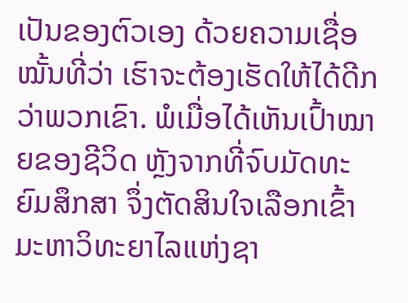ເປັນຂອງຕົວເອງ ດ້ວຍຄວາມເຊື່ອໝັ້ນທີ່ວ່າ ເຮົາຈະຕ້ອງເຮັດໃຫ້ໄດ້ດີກວ່າພວກເຂົາ. ພໍເມື່ອໄດ້ເຫັນເປົ້າໝາຍຂອງຊີວິດ ຫຼັງຈາກທີ່ຈົບມັດທະຍົມສຶກສາ ຈຶ່ງຕັດສິນໃຈເລືອກເຂົ້າມະຫາວິທະຍາໄລແຫ່ງຊາ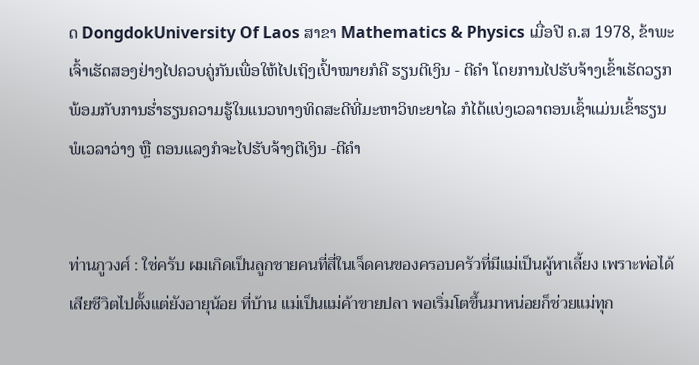ດ DongdokUniversity Of Laos ສາຂາ Mathematics & Physics ເມື່ອປີ ຄ.ສ 1978, ຂ້າພະເຈົ້າເຮັດສອງຢ່າງໄປຄວບຄູ່ກັນເພື່ອໃຫ້ໄປເຖິງເປົ້າໝາຍກໍຄື ຮຽນຕີເງິນ - ຕີຄໍາ ໂດຍການໄປຮັບຈ້າງເຂົ້າເຮັດວຽກ ພ້ອມກັບການຮໍ່າຮຽນຄວາມຮູ້ໃນແນວທາງທິດສະດີທີ່ມະຫາວິທະຍາໄລ ກໍໄດ້ແບ່ງເວລາຕອນເຊົ້າແມ່ນເຂົ້າຮຽນ ພໍເວລາວ່າງ ຫຼື ຕອນແລງກໍຈະໄປຮັບຈ້າງຕີເງິນ -ຕີຄໍາ


ท่านภูวงศ์ : ใช่ครับ ผมเกิดเป็นลูกชายคนที่สี่ในเจ็ดคนของครอบครัวที่มีแม่เป็นผู้หาเลี้ยง เพราะพ่อได้เสียชีวิตไปตั้งแต่ยังอายุน้อย ที่บ้าน แม่เป็นแม่ค้าขายปลา พอเริ่มโตขึ้นมาหน่อยก็ช่วยแม่ทุก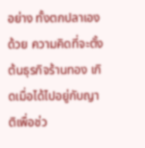อย่าง ทั้งตกปลาเองด้วย ความคิดที่จะตั้งต้นธุรกิจร้านทอง เกิดเมื่อได้ไปอยู่กับญาติเพื่อช่ว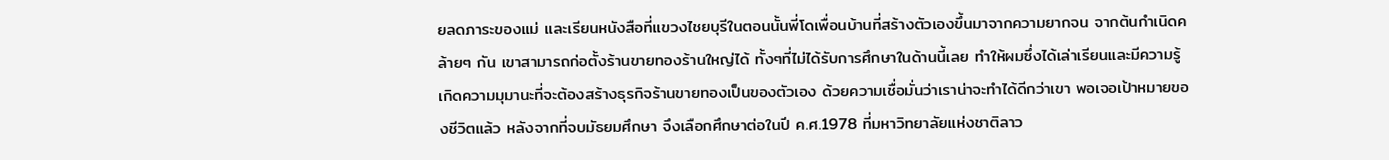ยลดภาระของแม่ และเรียนหนังสือที่แขวงไชยบุรีในตอนนั้นพี่โดเพื่อนบ้านที่สร้างตัวเองขึ้นมาจากความยากจน จากต้นกำเนิดคล้ายๆ กัน เขาสามารถก่อตั้งร้านขายทองร้านใหญ่ได้ ทั้งๆที่ไม่ได้รับการศึกษาในด้านนี้เลย ทำให้ผมซึ่งได้เล่าเรียนและมีความรู้เกิดความมุมานะที่จะต้องสร้างธุรกิจร้านขายทองเป็นของตัวเอง ด้วยความเชื่อมั่นว่าเราน่าจะทำได้ดีกว่าเขา พอเจอเป้าหมายของชีวิตแล้ว หลังจากที่จบมัธยมศึกษา จึงเลือกศึกษาต่อในปี ค.ศ.1978 ที่มหาวิทยาลัยแห่งชาติลาว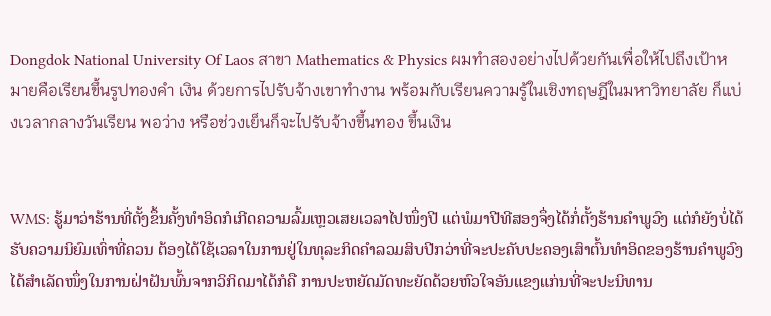Dongdok National University Of Laos สาขา Mathematics & Physics ผมทำสองอย่างไปด้วยกันเพื่อให้ไปถึงเป้าหมายคือเรียนขึ้นรูปทองคำ เงิน ด้วยการไปรับจ้างเขาทำงาน พร้อมกับเรียนความรู้ในเชิงทฤษฎีในมหาวิทยาลัย ก็แบ่งเวลากลางวันเรียน พอว่าง หรือช่วงเย็นก็จะไปรับจ้างขึ้นทอง ขึ้นเงิน


WMS: ຮູ້ມາວ່າຮ້ານທີ່ຕັ້ງຂຶ້ນຄັ້ງທໍາອິດກໍເກີດຄວາມລົ້ມເຫຼວເສຍເວລາໄປໜຶ່ງປີ ແຕ່ພໍມາປີທີສອງຈຶ່ງໄດ້ກໍ່ຕັ້ງຮ້ານຄໍາພູວົງ ແຕ່ກໍຍັງບໍ່ໄດ້ຮັບຄວາມນິຍົມເທົ່າທີ່ຄວນ ຕ້ອງໄດ້ໃຊ້ເວລາໃນການຢູ່ໃນທຸລະກິດຄໍາລວມສິບປີກວ່າທີ່ຈະປະຄັບປະຄອງເສົາຕົ້ນທໍາອິດຂອງຮ້ານຄໍາພູວົງໄດ້ສໍາເລັດໜຶ່ງໃນການຝ່າຝັນພົ້ນຈາກວິກິດມາໄດ້ກໍຄື ການປະຫຍັດມັດທະຍັດດ້ວຍຫົວໃຈອັນແຂງແກ່ນທີ່ຈະປະນິທານ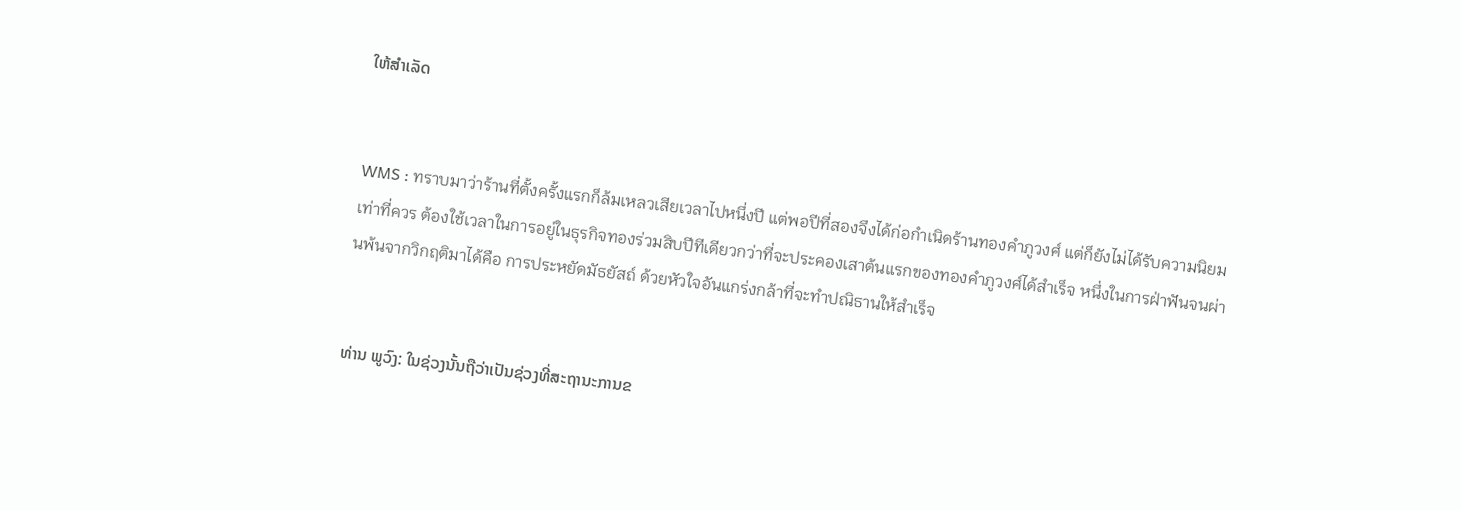ໃຫ້ສໍາເລັດ


WMS : ทราบมาว่าร้านที่ตั้งครั้งแรกก็ล้มเหลวเสียเวลาไปหนึ่งปี แต่พอปีที่สองจึงได้ก่อกำเนิดร้านทองคำภูวงศ์ แต่ก็ยังไม่ได้รับความนิยมเท่าที่ควร ต้องใช้เวลาในการอยู่ในธุรกิจทองร่วมสิบปีทีเดียวกว่าที่จะประคองเสาต้นแรกของทองคำภูวงศ์ได้สำเร็จ หนึ่งในการฝ่าฟันจนผ่านพ้นจากวิกฤติมาได้คือ การประหยัดมัธยัสถ์ ด้วยหัวใจอันแกร่งกล้าที่จะทำปณิธานให้สำเร็จ


ທ່ານ ພູວົງ: ໃນຊ່ວງນັ້ນຖືວ່າເປັນຊ່ວງທີ່ສະຖານະການຂ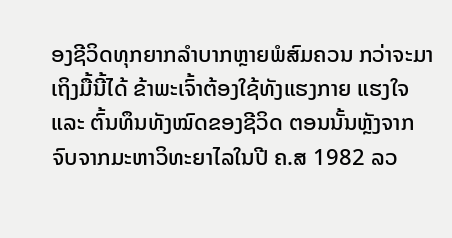ອງຊີວິດທຸກຍາກລໍາບາກຫຼາຍພໍສົມຄວນ ກວ່າຈະມາເຖິງມື້ນີ້ໄດ້ ຂ້າພະເຈົ້າຕ້ອງໃຊ້ທັງແຮງກາຍ ແຮງໃຈ ແລະ ຕົ້ນທຶນທັງໝົດຂອງຊີວິດ ຕອນນັ້ນຫຼັງຈາກຈົບຈາກມະຫາວິທະຍາໄລໃນປີ ຄ.ສ 1982 ລວ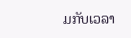ມກັບເວລາ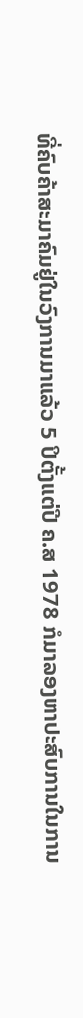ທີ່ຄົບຄ້າສະມາຄົມຢູ່ໃນວົງການມາແລ້ວ 5 ປິຕັ້ງແຕ່ປີ ຄ.ສ 1978 ກໍມາລອງຫາປະສົບການໃນການ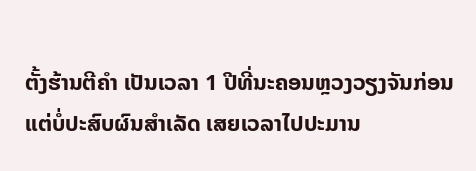ຕັ້ງຮ້ານຕີຄໍາ ເປັນເວລາ 1 ປີທີ່ນະຄອນຫຼວງວຽງຈັນກ່ອນ ແຕ່ບໍ່ປະສົບຜົນສໍາເລັດ ເສຍເວລາໄປປະມານ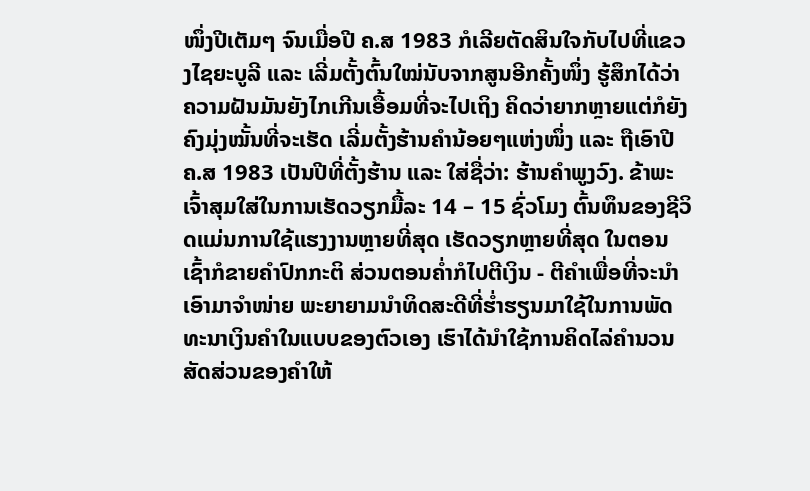ໜຶ່ງປີເຕັມໆ ຈົນເມື່ອປີ ຄ.ສ 1983 ກໍເລີຍຕັດສິນໃຈກັບໄປທີ່ແຂວງໄຊຍະບູລີ ແລະ ເລີ່ມຕັ້ງຕົ້ນໃໝ່ນັບຈາກສູນອີກຄັ້ງໜຶ່ງ ຮູ້ສຶກໄດ້ວ່າຄວາມຝັນມັນຍັງໄກເກີນເອື້ອມທີ່ຈະໄປເຖິງ ຄິດວ່າຍາກຫຼາຍແຕ່ກໍຍັງຄົງມຸ່ງໝັ້ນທີ່ຈະເຮັດ ເລີ່ມຕັ້ງຮ້ານຄໍານ້ອຍໆແຫ່ງໜຶ່ງ ແລະ ຖືເອົາປີ ຄ.ສ 1983 ເປັນປີທີ່ຕັ້ງຮ້ານ ແລະ ໃສ່ຊື່ວ່າ: ຮ້ານຄໍາພູງວົງ. ຂ້າພະເຈົ້າສຸມໃສ່ໃນການເຮັດວຽກມື້ລະ 14 – 15 ຊົ່ວໂມງ ຕົ້ນທຶນຂອງຊີວິດແມ່ນການໃຊ້ແຮງງານຫຼາຍທີ່ສຸດ ເຮັດວຽກຫຼາຍທີ່ສຸດ ໃນຕອນເຊົ້າກໍຂາຍຄໍາປົກກະຕິ ສ່ວນຕອນຄໍ່າກໍໄປຕີເງິນ - ຕີຄໍາເພື່ອທີ່ຈະນໍາເອົາມາຈໍາໜ່າຍ ພະຍາຍາມນໍາທິດສະດີທີ່ຮໍ່າຮຽນມາໃຊ້ໃນການພັດທະນາເງິນຄໍາໃນແບບຂອງຕົວເອງ ເຮົາໄດ້ນໍາໃຊ້ການຄິດໄລ່ຄໍານວນສັດສ່ວນຂອງຄໍາໃຫ້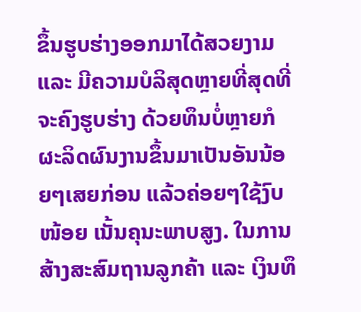ຂຶ້ນຮູບຮ່າງອອກມາໄດ້ສວຍງາມ ແລະ ມີຄວາມບໍລິສຸດຫຼາຍທີ່ສຸດທີ່ຈະຄົງຮູບຮ່າງ ດ້ວຍທຶນບໍ່ຫຼາຍກໍຜະລິດຜົນງານຂຶ້ນມາເປັນອັນນ້ອຍໆເສຍກ່ອນ ແລ້ວຄ່ອຍໆໃຊ້ງົບໜ້ອຍ ເນັ້ນຄຸນະພາບສູງ. ໃນການສ້າງສະສົມຖານລູກຄ້າ ແລະ ເງິນທຶ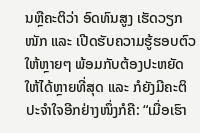ນຫຼືຄະຕິວ່າ ອົດທົນສູງ ເຮັດວຽກໜັກ ແລະ ເປີດຮັບຄວາມຮູ້ຮອບຕົວໃຫ້ຫຼາຍໆ ພ້ອມກັບຕ້ອງປະຫຍັດໃຫ້ໄດ້ຫຼາຍທີ່ສຸດ ແລະ ກໍຍັງມີຄະຕິປະຈໍາໃຈອີກຢ່າງໜຶ່ງກໍຄື: “ເມື່ອເຮົາ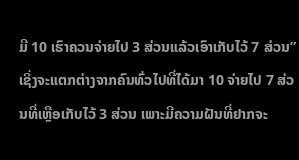ມີ 10 ເຮົາຄວນຈ່າຍໄປ 3 ສ່ວນແລ້ວເອົາເກັບໄວ້ 7 ສ່ວນ” ເຊິ່ງຈະແຕກຕ່າງຈາກຄົນທົ່ວໄປທີ່ໄດ້ມາ 10 ຈ່າຍໄປ 7 ສ່ວນທີ່ເຫຼືອເກັບໄວ້ 3 ສ່ວນ ເພາະມີຄວາມຝັນທີ່ຢາກຈະ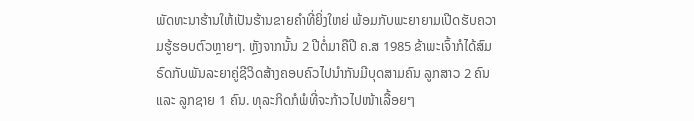ພັດທະນາຮ້ານໃຫ້ເປັນຮ້ານຂາຍຄໍາທີ່ຍິ່ງໃຫຍ່ ພ້ອມກັບພະຍາຍາມເປີດຮັບຄວາມຮູ້ຮອບຕົວຫຼາຍໆ. ຫຼັງຈາກນັ້ນ 2 ປີຕໍ່ມາຄືປີ ຄ.ສ 1985 ຂ້າພະເຈົ້າກໍໄດ້ສົມຣົດກັບພັນລະຍາຄູ່ຊີວິດສ້າງຄອບຄົວໄປນໍາກັນມີບຸດສາມຄົນ ລູກສາວ 2 ຄົນ ແລະ ລູກຊາຍ 1 ຄົນ. ທຸລະກິດກໍພໍທີ່ຈະກ້າວໄປໜ້າເລື້ອຍໆ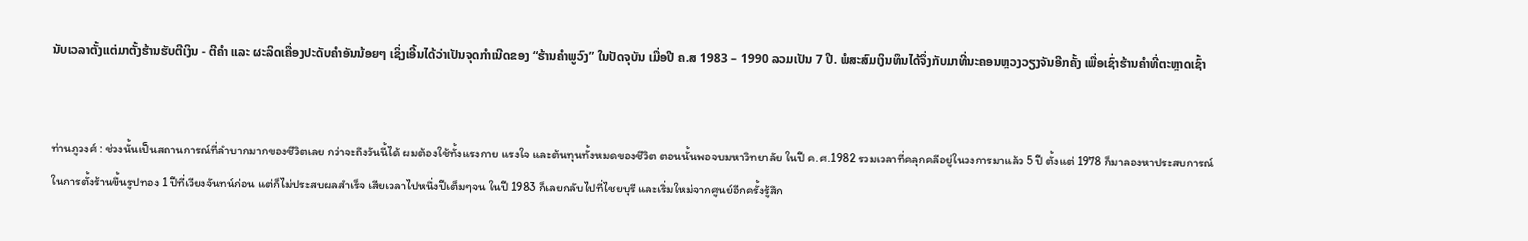ນັບເວລາຕັ້ງແຕ່ມາຕັ້ງຮ້ານຮັບຕີເງິນ - ຕີຄໍາ ແລະ ຜະລິດເຄື່ອງປະດັບຄໍາອັນນ້ອຍໆ ເຊິ່ງເອີ້ນໄດ້ວ່າເປັນຈຸດກໍາເນີດຂອງ “ຮ້ານຄໍາພູວົງ” ໃນປັດຈຸບັນ ເມື່ອປີ ຄ.ສ 1983 – 1990 ລວມເປັນ 7 ປີ. ພໍສະສົມເງິນທຶນໄດ້ຈຶ່ງກັບມາທີ່ນະຄອນຫຼວງວຽງຈັນອີກຄັ້ງ ເພື່ອເຊົ່າຮ້ານຄໍາທີ່ຕະຫຼາດເຊົ້າ


ท่านภูวงศ์ : ช่วงนั้นเป็นสถานการณ์ที่ลำบากมากของชีวิตเลย กว่าจะถึงวันนี้ได้ ผมต้องใช้ทั้งแรงกาย แรงใจ และต้นทุนทั้งหมดของชีวิต ตอนนั้นพอจบมหาวิทยาลัย ในปี ค.ศ.1982 รวมเวลาที่คลุกคลีอยู่ในวงการมาแล้ว 5 ปี ตั้งแต่ 1978 ก็มาลองหาประสบการณ์ในการตั้งร้านขึ้นรูปทอง 1 ปีที่เวียงจันทน์ก่อน แต่ก็ไม่ประสบผลสำเร็จ เสียเวลาไปหนึ่งปีเต็มๆจน ในปี 1983 ก็เลยกลับไปที่ไชยบุรี และเริ่มใหม่จากศูนย์อีกครั้งรู้สึก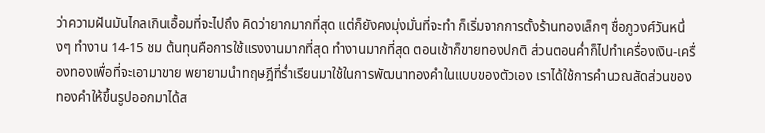ว่าความฝันมันไกลเกินเอื้อมที่จะไปถึง คิดว่ายากมากที่สุด แต่ก็ยังคงมุ่งมั่นที่จะทำ ก็เริ่มจากการตั้งร้านทองเล็กๆ ชื่อภูวงศ์วันหนึ่งๆ ทำงาน 14-15 ชม ต้นทุนคือการใช้แรงงานมากที่สุด ทำงานมากที่สุด ตอนเช้าก็ขายทองปกติ ส่วนตอนค่ำก็ไปทำเครื่องเงิน-เครื่องทองเพื่อที่จะเอามาขาย พยายามนำทฤษฎีที่ร่ำเรียนมาใช้ในการพัฒนาทองคำในแบบของตัวเอง เราได้ใช้การคำนวณสัดส่วนของทองคำให้ขึ้นรูปออกมาได้ส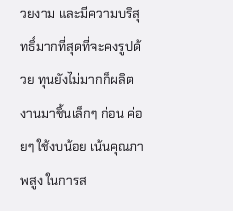วยงาม และมีความบริสุทธิ์มากที่สุดที่จะคงรูปด้วย ทุนยังไม่มากก็ผลิตงานมาชิ้นเล็กๆ ก่อน ค่อยๆ ใช้งบน้อย เน้นคุณภาพสูง ในการส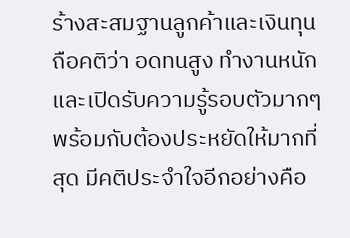ร้างสะสมฐานลูกค้าและเงินทุน ถือคติว่า อดทนสูง ทำงานหนัก และเปิดรับความรู้รอบตัวมากๆ พร้อมกับต้องประหยัดให้มากที่สุด มีคติประจำใจอีกอย่างคือ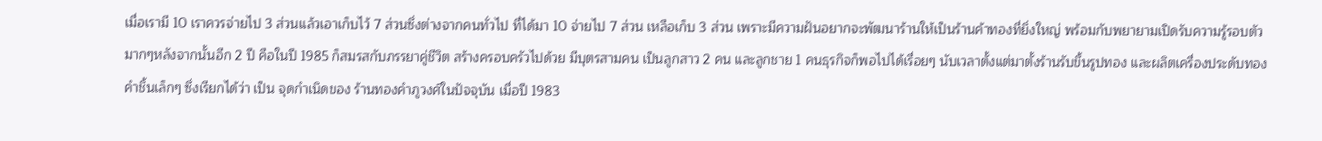เมื่อเรามี 10 เราควรจ่ายไป 3 ส่วนแล้วเอาเก็บไว้ 7 ส่วนซึ่งต่างจากคนทั่วไป ที่ได้มา 10 จ่ายไป 7 ส่วน เหลือเก็บ 3 ส่วน เพราะมีความฝันอยากจะพัฒนาร้านให้เป็นร้านค้าทองที่ยิ่งใหญ่ พร้อมกับพยายามเปิดรับความรู้รอบตัวมากๆหลังจากนั้นอีก 2 ปี คือในปี 1985 ก็สมรสกับภรรยาคู่ชีวิต สร้างครอบครัวไปด้วย มีบุตรสามคน เป็นลูกสาว 2 คน และลูกชาย 1 คนธุรกิจก็พอไปได้เรื่อยๆ นับเวลาตั้งแต่มาตั้งร้านรับขึ้นรูปทอง และผลิตเครื่องประดับทองคำชิ้นเล็กๆ ซึ่งเรียกได้ว่า เป็น จุดกำเนิดของ ร้านทองคำภูวงศ์ในปัจจุบัน เมื่อปี 1983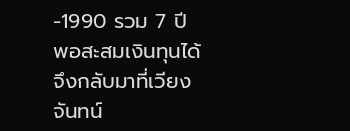-1990 รวม 7 ปี พอสะสมเงินทุนได้จึงกลับมาที่เวียงจันทน์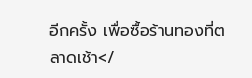อีกครั้ง เพื่อซื้อร้านทองที่ตลาดเช้า</